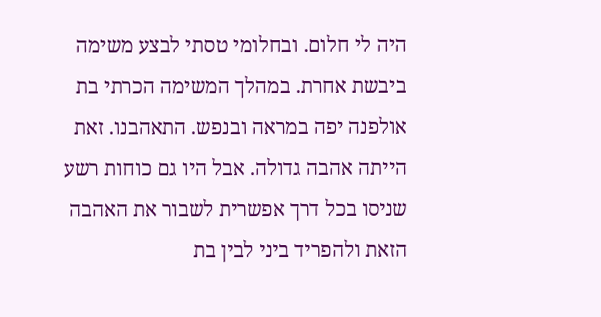היה לי חלום. ובחלומי טסתי לבצע משימה ביבשת אחרת. במהלך המשימה הכרתי בת אולפנה יפה במראה ובנפש. התאהבנו. זאת הייתה אהבה גדולה. אבל היו גם כוחות רשע שניסו בכל דרך אפשרית לשבור את האהבה הזאת ולהפריד ביני לבין בת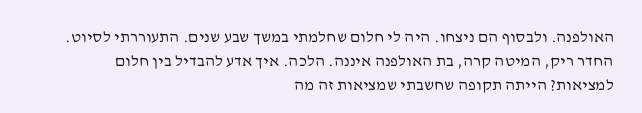האולפנה. ולבסוף הם ניצחו. היה לי חלום שחלמתי במשך שבע שנים. התעוררתי לסיוט. החדר ריק, המיטה קרה, בת האולפנה איננה. הלכה. איך אדע להבדיל בין חלום למציאות? הייתה תקופה שחשבתי שמציאות זה מה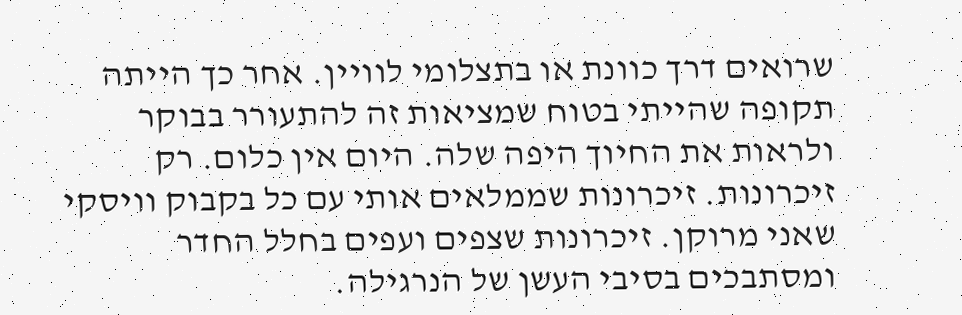שרואים דרך כוונת או בתצלומי לוויין. אחר כך הייתה תקופה שהייתי בטוח שמציאות זה להתעורר בבוקר ולראות את החיוך היפה שלה. היום אין כלום. רק זיכרונות. זיכרונות שממלאים אותי עם כל בקבוק וויסקי שאני מרוקן. זיכרונות שצפים ועפים בחלל החדר ומסתבכים בסיבי העשן של הנרגילה.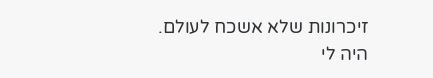זיכרונות שלא אשכח לעולם.
היה לי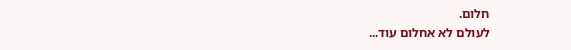חלום.
לעולם לא אחלום עוד...